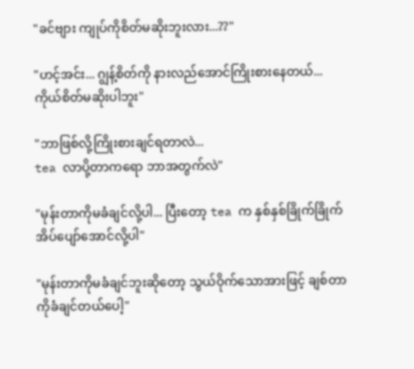"ခင်ဗျား ကျုပ်ကိုစိတ်မဆိုးဘူးလား...??"

"ဟင့်အင်း... ဂျွန့်စိတ်ကို နားလည်အောင်ကြိုးစားနေတယ်... ကိုယ်စိတ်မဆိုးပါဘူး"

"ဘာဖြစ်လို့ကြိုးစားချင်ရတာလဲ...
tea လာပို့တာကရော ဘာအတွက်လဲ"

"မုန်းတာကိုမခံချင်လို့ပါ... ပြီးတော့ tea က နှစ်နှစ်ခြိုက်ခြိုက် အိပ်ပျော်အောင်လို့ပါ"

"မုန်းတာကိုမခံချင်ဘူးဆိုတော့ သွယ်ဝိုက်သောအားဖြင့် ချစ်တာကိုခံချင်တယ်ပေါ့"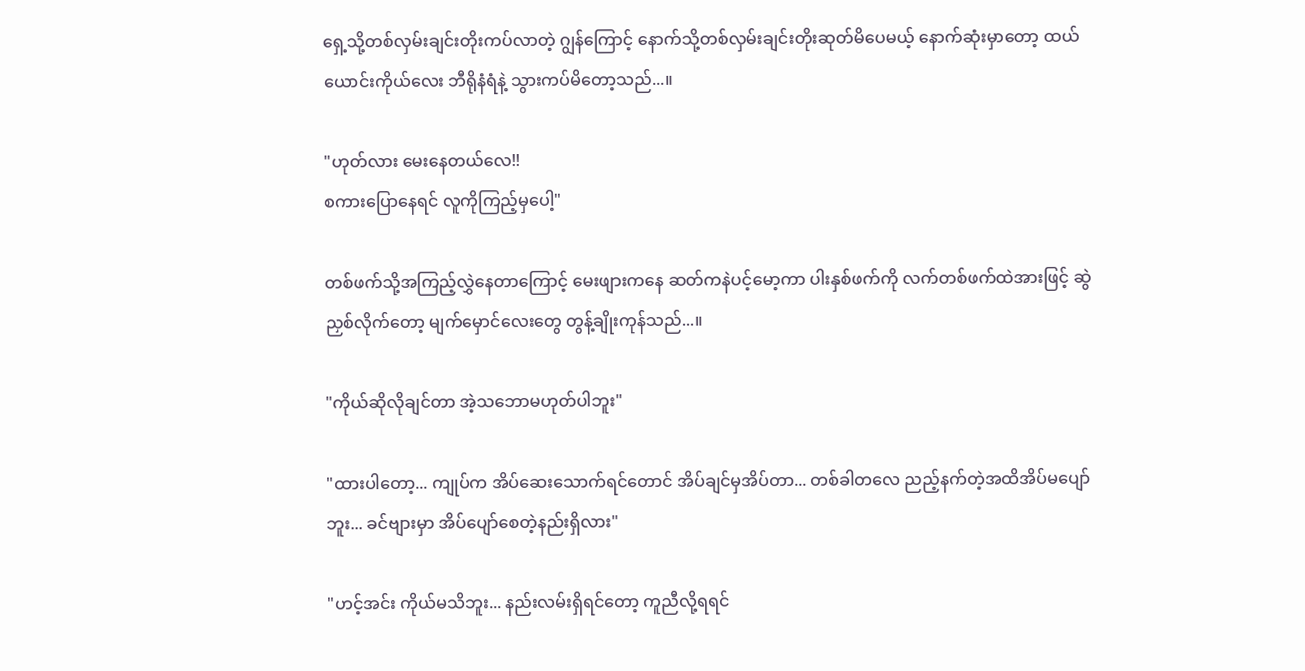ရှေ့သို့တစ်လှမ်းချင်းတိုးကပ်လာတဲ့ ဂျွန်ကြောင့် နောက်သို့တစ်လှမ်းချင်းတိုးဆုတ်မိပေမယ့် နောက်ဆုံးမှာတော့ ထယ်ယောင်းကိုယ်လေး ဘီရိုနံရံနဲ့ သွားကပ်မိတော့သည်...။

"ဟုတ်လား မေးနေတယ်လေ!!
စကားပြောနေရင် လူကိုကြည့်မှပေါ့"

တစ်ဖက်သို့အကြည့်လွှဲနေတာကြောင့် မေးဖျားကနေ ဆတ်ကနဲပင့်မော့ကာ ပါးနှစ်ဖက်ကို လက်တစ်ဖက်ထဲအားဖြင့် ဆွဲညှစ်လိုက်တော့ မျက်မှောင်လေးတွေ တွန့်ချိုးကုန်သည်...။

"ကိုယ်ဆိုလိုချင်တာ အဲ့သဘောမဟုတ်ပါဘူး"

"ထားပါတော့... ကျုပ်က အိပ်ဆေးသောက်ရင်တောင် အိပ်ချင်မှအိပ်တာ... တစ်ခါတလေ ညည့်နက်တဲ့အထိအိပ်မပျော်ဘူး... ခင်ဗျားမှာ အိပ်ပျော်စေတဲ့နည်းရှိလား"

"ဟင့်အင်း ကိုယ်မသိဘူး... နည်းလမ်းရှိရင်တော့ ကူညီလို့ရရင်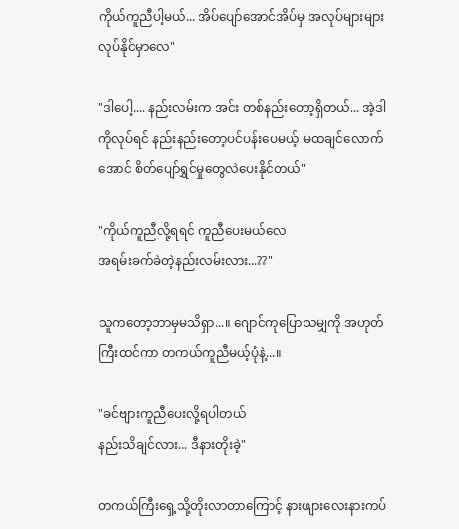ကိုယ်ကူညီပါ့မယ်... အိပ်ပျော်အောင်အိပ်မှ အလုပ်များများလုပ်နိုင်မှာလေ"

"ဒါပေါ့.... နည်းလမ်းက အင်း တစ်နည်းတော့ရှိတယ်... အဲ့ဒါကိုလုပ်ရင် နည်းနည်းတော့ပင်ပန်းပေမယ့် မထချင်လောက်အောင် စိတ်ပျော်ရွှင်မှုတွေလဲပေးနိုင်တယ်"

"ကိုယ်ကူညီလို့ရရင် ကူညီပေးမယ်လေ
အရမ်းခက်ခဲတဲ့နည်းလမ်းလား...??"

သူကတော့ဘာမှမသိရှာ...။ ဂျောင်ကုပြောသမျှကို အဟုတ်ကြီးထင်ကာ တကယ်ကူညီမယ့်ပုံနဲ့...။

"ခင်ဗျားကူညီပေးလို့ရပါတယ်
နည်းသိချင်လား... ဒီနားတိုးခဲ့"

တကယ်ကြီးရှေ့သို့တိုးလာတာကြောင့် နားဖျားလေးနားကပ်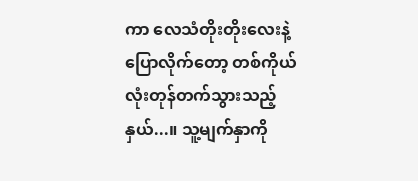ကာ လေသံတိုးတိုးလေးနဲ့ ပြောလိုက်တော့ တစ်ကိုယ်လုံးတုန်တက်သွားသည့်နှယ်...။ သူ့မျက်နှာကို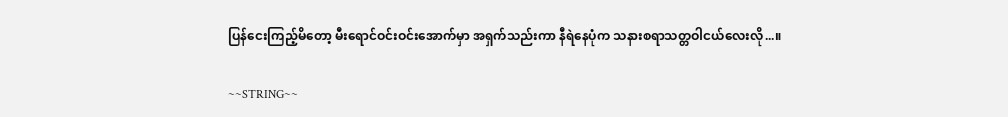ပြန်ငေးကြည့်မိတော့ မီးရောင်ဝင်းဝင်းအောက်မှာ အရှက်သည်းကာ နီရဲနေပုံက သနားစရာသတ္တဝါငယ်လေးလို...။

~~STRING~~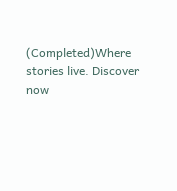(Completed)Where stories live. Discover now